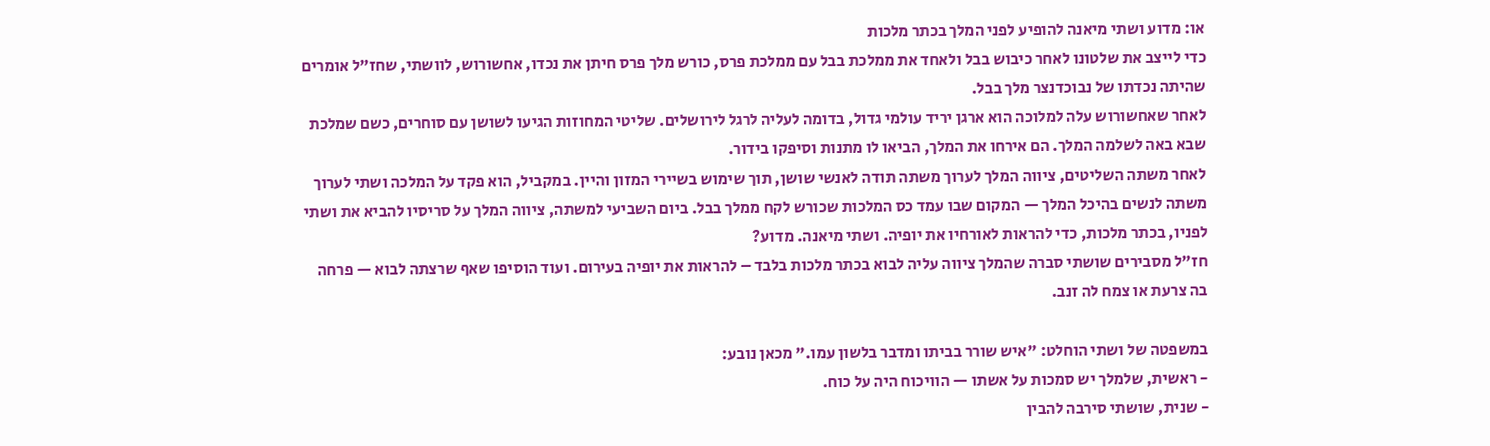או: מדוע ושתי מיאנה להופיע לפני המלך בכתר מלכות
כדי לייצב את שלטונו לאחר כיבוש בבל ולאחד את ממלכת בבל עם ממלכת פרס, כורש מלך פרס חיתן את נכדו, אחשורוש, לוושתי, שחז"ל אומרים שהיתה נכדתו של נבוכדנצר מלך בבל.
לאחר שאחשורוש עלה למלוכה הוא ארגן יריד עולמי גדול, בדומה לעליה לרגל לירושלים. שליטי המחוזות הגיעו לשושן עם סוחרים, כשם שמלכת שבא באה לשלמה המלך. הם אירחו את המלך, הביאו לו מתנות וסיפקו בידור.
לאחר משתה השליטים, ציווה המלך לערוך משתה תודה לאנשי שושן, תוך שימוש בשיירי המזון והיין. במקביל, הוא פקד על המלכה ושתי לערוך משתה לנשים בהיכל המלך — המקום שבו עמד כס המלכות שכורש לקח ממלך בבל. ביום השביעי למשתה, ציווה המלך על סריסיו להביא את ושתי לפניו, בכתר מלכות, כדי להראות לאורחיו את יופיה. ושתי מיאנה. מדוע?
חז"ל מסבירים שושתי סברה שהמלך ציווה עליה לבוא בכתר מלכות בלבד – להראות את יופיה בעירום. ועוד הוסיפו שאף שרצתה לבוא — פרחה בה צרעת או צמח לה זנב.

במשפטה של ושתי הוחלט: "איש שורר בביתו ומדבר בלשון עמו." מכאן נובע:
- ראשית, שלמלך יש סמכות על אשתו — הוויכוח היה על כוח.
- שנית, שושתי סירבה להבין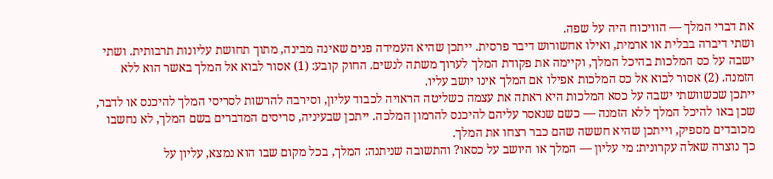את דברי המלך — הוויכוח היה על שפה.
ושתי דיברה בבלית או ארמית, ואילו אחשורוש דיבר פרסית. ייתכן שהיא העמידה פנים שאינה מבינה, מתוך תחושת עליונות תרבותית. ושתי ישבה על כס המלכות בהיכל המלך, וקיימה את פקודת המלך לערוך משתה לנשים. החוק קובע: (1) אסור לבוא אל המלך באשר הוא ללא הזמנה. (2) אסור לבוא אל כס המלכות אפילו אם המלך אינו יושב עליו.
ייתכן שכשוושתי ישבה על כסא המלכות היא ראתה את עצמה כשליטה הראויה לכבוד עליון, וסירבה להרשות לסריסי המלך להיכנס או לדבר, שכן באו להיכל המלך ללא הזמנה — כשם שנאסר עליהם להיכנס להרמון המלכה. ייתכן שבעיניה, סריסים המדברים בשם המלך, לא נחשבו מכובדים מספיק, וייתכן שהיא חששה שהם כבר רצחו את המלך.
כך נוצרה שאלה עקרונית: מי עליון — המלך או היושב על כסאו? והתשובה שניתנה: המלך, בכל מקום שבו הוא נמצא, עליון על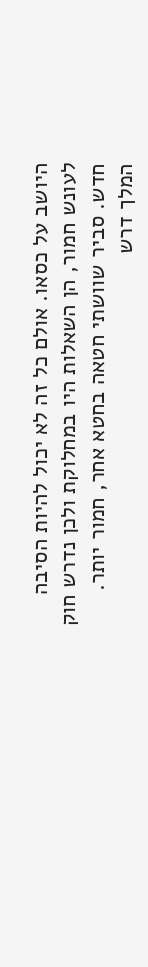היושב על כסאו. אולם כל זה לא יכול להיות הסיבה לעונש חמור, הן השאלות היו במחלוקת ולכן נדרש חוק חדש. סביר שוושתי חטאה בחטא אחר, חמור יותר.
המלך דרש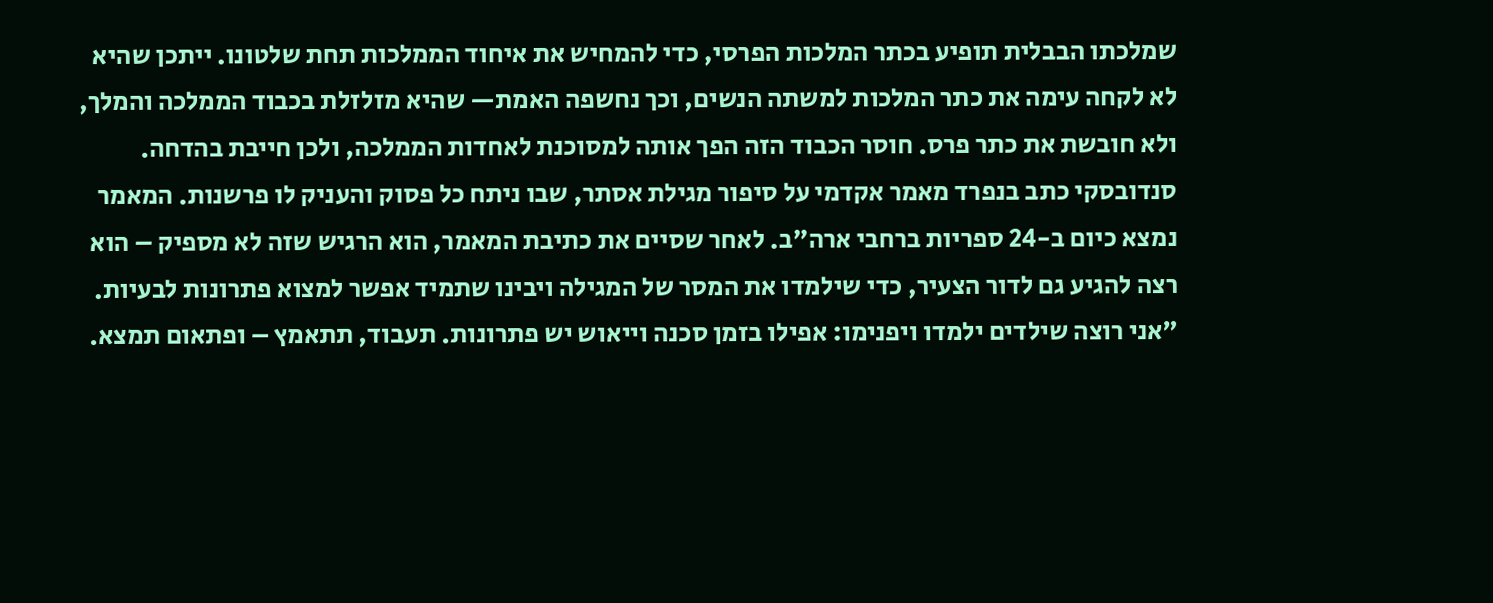שמלכתו הבבלית תופיע בכתר המלכות הפרסי, כדי להמחיש את איחוד הממלכות תחת שלטונו. ייתכן שהיא לא לקחה עימה את כתר המלכות למשתה הנשים, וכך נחשפה האמת— שהיא מזלזלת בכבוד הממלכה והמלך, ולא חובשת את כתר פרס. חוסר הכבוד הזה הפך אותה למסוכנת לאחדות הממלכה, ולכן חייבת בהדחה.
סנדובסקי כתב בנפרד מאמר אקדמי על סיפור מגילת אסתר, שבו ניתח כל פסוק והעניק לו פרשנות. המאמר נמצא כיום ב-24 ספריות ברחבי ארה"ב. לאחר שסיים את כתיבת המאמר, הוא הרגיש שזה לא מספיק – הוא רצה להגיע גם לדור הצעיר, כדי שילמדו את המסר של המגילה ויבינו שתמיד אפשר למצוא פתרונות לבעיות.
"אני רוצה שילדים ילמדו ויפנימו: אפילו בזמן סכנה וייאוש יש פתרונות. תעבוד, תתאמץ – ופתאום תמצא.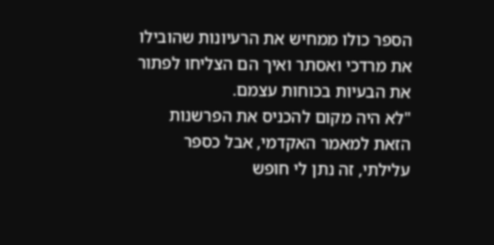הספר כולו ממחיש את הרעיונות שהובילו את מרדכי ואסתר ואיך הם הצליחו לפתור את הבעיות בכוחות עצמם.
"לא היה מקום להכניס את הפרשנות הזאת למאמר האקדמי, אבל כספר עלילתי, זה נתן לי חופש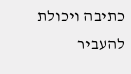כתיבה ויכולת להעביר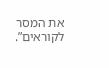את המסר לקוראים”.